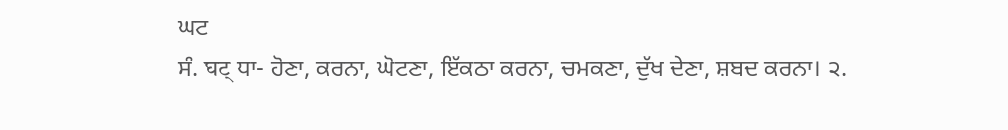ਘਟ
ਸੰ. घट् ਧਾ- ਹੋਣਾ, ਕਰਨਾ, ਘੋਟਣਾ, ਇੱਕਠਾ ਕਰਨਾ, ਚਮਕਣਾ, ਦੁੱਖ ਦੇਣਾ, ਸ਼ਬਦ ਕਰਨਾ। ੨.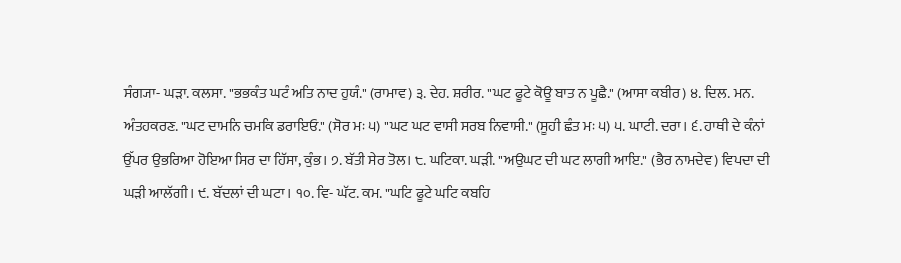ਸੰਗ੍ਯਾ- ਘੜਾ. ਕਲਸਾ. "ਭਭਕੰਤ ਘਟੰ ਅਤਿ ਨਾਦ ਹੁਯੰ." (ਰਾਮਾਵ) ੩. ਦੇਹ. ਸ਼ਰੀਰ. "ਘਟ ਫੂਟੇ ਕੋਊ ਬਾਤ ਨ ਪੂਛੈ." (ਆਸਾ ਕਬੀਰ) ੪. ਦਿਲ. ਮਨ. ਅੰਤਹਕਰਣ. "ਘਟ ਦਾਮਨਿ ਚਮਕਿ ਡਰਾਇਓ." (ਸੋਰ ਮਃ ੫) "ਘਟ ਘਟ ਵਾਸੀ ਸਰਬ ਨਿਵਾਸੀ." (ਸੂਹੀ ਛੰਤ ਮਃ ੫) ੫. ਘਾਟੀ. ਦਰਾ। ੬. ਹਾਥੀ ਦੇ ਕੰਨਾਂ ਉੱਪਰ ਉਭਰਿਆ ਹੋਇਆ ਸਿਰ ਦਾ ਹਿੱਸਾ, ਕੁੰਭ। ੭. ਬੱਤੀ ਸੇਰ ਤੋਲ। ੮. ਘਟਿਕਾ. ਘੜੀ. "ਅਉਘਟ ਦੀ ਘਟ ਲਾਗੀ ਆਇ." (ਭੈਰ ਨਾਮਦੇਵ) ਵਿਪਦਾ ਦੀ ਘੜੀ ਆਲੱਗੀ। ੯. ਬੱਦਲਾਂ ਦੀ ਘਟਾ। ੧੦. ਵਿ- ਘੱਟ. ਕਮ. "ਘਟਿ ਫੂਟੇ ਘਟਿ ਕਬਹਿ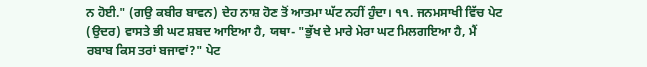ਨ ਹੋਈ." (ਗਉ ਕਬੀਰ ਬਾਵਨ) ਦੇਹ ਨਾਸ਼ ਹੋਣ ਤੋਂ ਆਤਮਾ ਘੱਟ ਨਹੀਂ ਹੁੰਦਾ। ੧੧. ਜਨਮਸਾਖੀ ਵਿੱਚ ਪੇਟ (ਉਦਰ) ਵਾਸਤੇ ਭੀ ਘਟ ਸ਼ਬਦ ਆਇਆ ਹੈ, ਯਥਾ- "ਭੁੱਖ ਦੇ ਮਾਰੇ ਮੇਰਾ ਘਟ ਮਿਲਗਇਆ ਹੈ, ਮੈਂ ਰਬਾਬ ਕਿਸ ਤਰਾਂ ਬਜਾਵਾਂ?" ਪੇਟ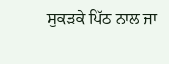ਸੁਕੜਕੇ ਪਿੱਠ ਨਾਲ ਜਾ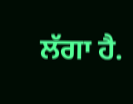ਲੱਗਾ ਹੈ.